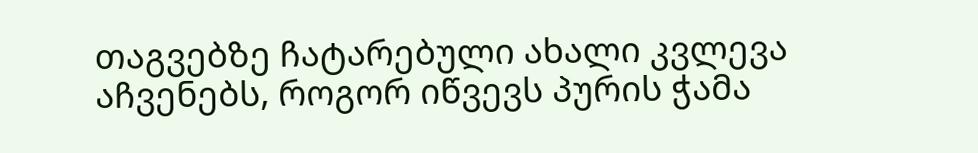თაგვებზე ჩატარებული ახალი კვლევა აჩვენებს, როგორ იწვევს პურის ჭამა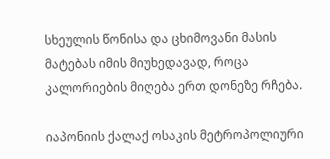სხეულის წონისა და ცხიმოვანი მასის მატებას იმის მიუხედავად, როცა კალორიების მიღება ერთ დონეზე რჩება.

იაპონიის ქალაქ ოსაკის მეტროპოლიური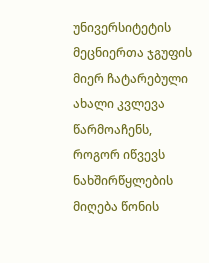უნივერსიტეტის მეცნიერთა ჯგუფის მიერ ჩატარებული ახალი კვლევა წარმოაჩენს, როგორ იწვევს ნახშირწყლების მიღება წონის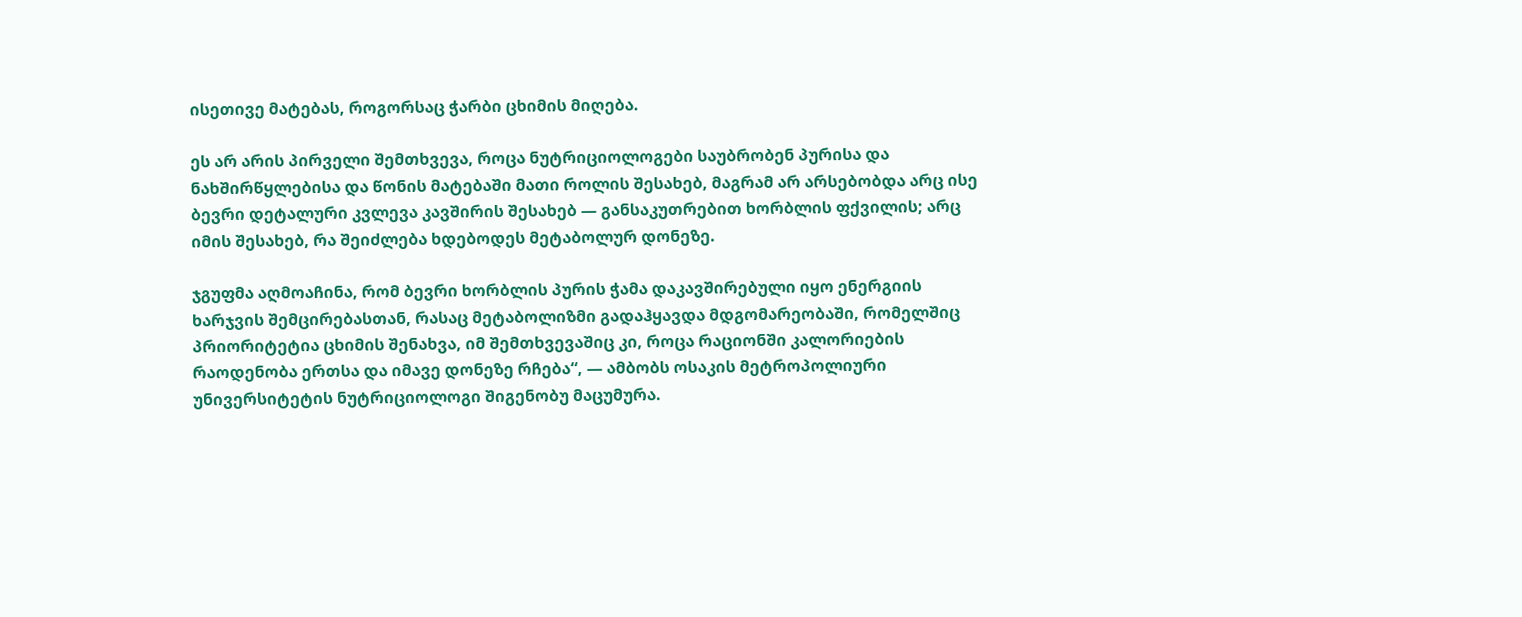ისეთივე მატებას, როგორსაც ჭარბი ცხიმის მიღება.

ეს არ არის პირველი შემთხვევა, როცა ნუტრიციოლოგები საუბრობენ პურისა და ნახშირწყლებისა და წონის მატებაში მათი როლის შესახებ, მაგრამ არ არსებობდა არც ისე ბევრი დეტალური კვლევა კავშირის შესახებ — განსაკუთრებით ხორბლის ფქვილის; არც იმის შესახებ, რა შეიძლება ხდებოდეს მეტაბოლურ დონეზე.

ჯგუფმა აღმოაჩინა, რომ ბევრი ხორბლის პურის ჭამა დაკავშირებული იყო ენერგიის ხარჯვის შემცირებასთან, რასაც მეტაბოლიზმი გადაჰყავდა მდგომარეობაში, რომელშიც პრიორიტეტია ცხიმის შენახვა, იმ შემთხვევაშიც კი, როცა რაციონში კალორიების რაოდენობა ერთსა და იმავე დონეზე რჩება“, — ამბობს ოსაკის მეტროპოლიური უნივერსიტეტის ნუტრიციოლოგი შიგენობუ მაცუმურა.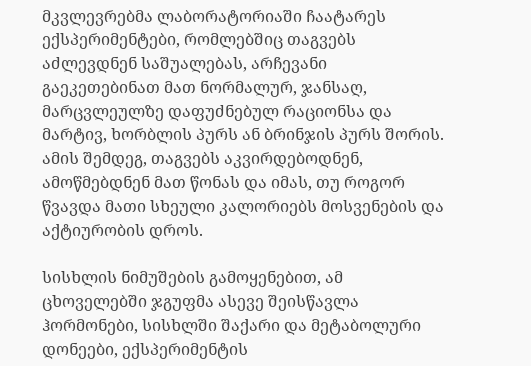მკვლევრებმა ლაბორატორიაში ჩაატარეს ექსპერიმენტები, რომლებშიც თაგვებს აძლევდნენ საშუალებას, არჩევანი გაეკეთებინათ მათ ნორმალურ, ჯანსაღ, მარცვლეულზე დაფუძნებულ რაციონსა და მარტივ, ხორბლის პურს ან ბრინჯის პურს შორის. ამის შემდეგ, თაგვებს აკვირდებოდნენ, ამოწმებდნენ მათ წონას და იმას, თუ როგორ წვავდა მათი სხეული კალორიებს მოსვენების და აქტიურობის დროს.

სისხლის ნიმუშების გამოყენებით, ამ ცხოველებში ჯგუფმა ასევე შეისწავლა ჰორმონები, სისხლში შაქარი და მეტაბოლური დონეები, ექსპერიმენტის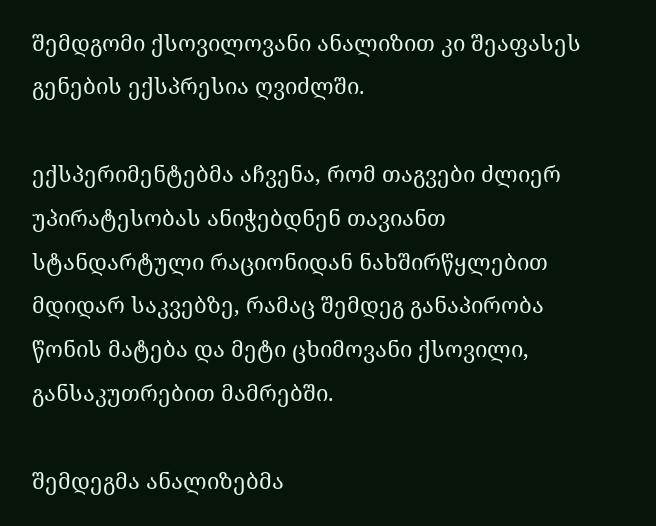შემდგომი ქსოვილოვანი ანალიზით კი შეაფასეს გენების ექსპრესია ღვიძლში.

ექსპერიმენტებმა აჩვენა, რომ თაგვები ძლიერ უპირატესობას ანიჭებდნენ თავიანთ სტანდარტული რაციონიდან ნახშირწყლებით მდიდარ საკვებზე, რამაც შემდეგ განაპირობა წონის მატება და მეტი ცხიმოვანი ქსოვილი, განსაკუთრებით მამრებში.

შემდეგმა ანალიზებმა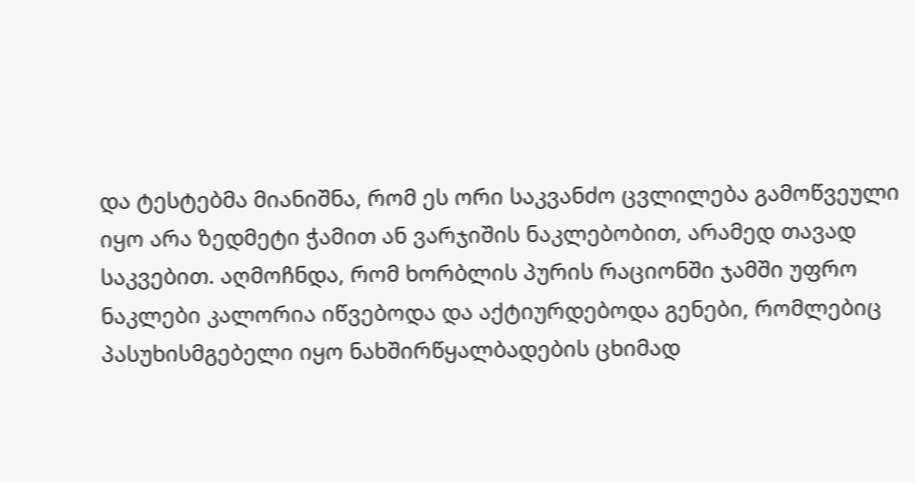და ტესტებმა მიანიშნა, რომ ეს ორი საკვანძო ცვლილება გამოწვეული იყო არა ზედმეტი ჭამით ან ვარჯიშის ნაკლებობით, არამედ თავად საკვებით. აღმოჩნდა, რომ ხორბლის პურის რაციონში ჯამში უფრო ნაკლები კალორია იწვებოდა და აქტიურდებოდა გენები, რომლებიც პასუხისმგებელი იყო ნახშირწყალბადების ცხიმად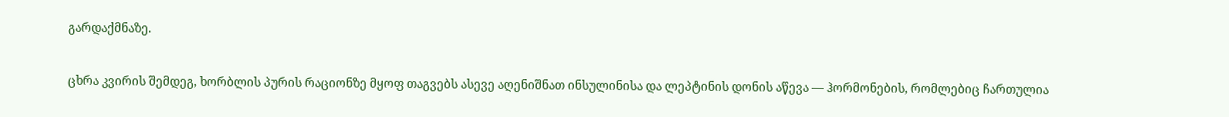გარდაქმნაზე.

ცხრა კვირის შემდეგ, ხორბლის პურის რაციონზე მყოფ თაგვებს ასევე აღენიშნათ ინსულინისა და ლეპტინის დონის აწევა — ჰორმონების, რომლებიც ჩართულია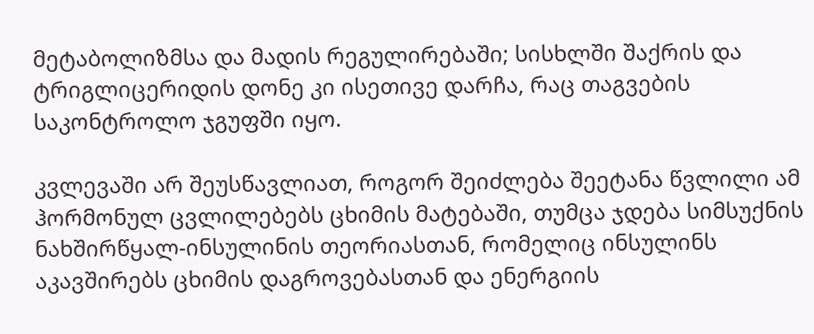მეტაბოლიზმსა და მადის რეგულირებაში; სისხლში შაქრის და ტრიგლიცერიდის დონე კი ისეთივე დარჩა, რაც თაგვების საკონტროლო ჯგუფში იყო.

კვლევაში არ შეუსწავლიათ, როგორ შეიძლება შეეტანა წვლილი ამ ჰორმონულ ცვლილებებს ცხიმის მატებაში, თუმცა ჯდება სიმსუქნის ნახშირწყალ-ინსულინის თეორიასთან, რომელიც ინსულინს აკავშირებს ცხიმის დაგროვებასთან და ენერგიის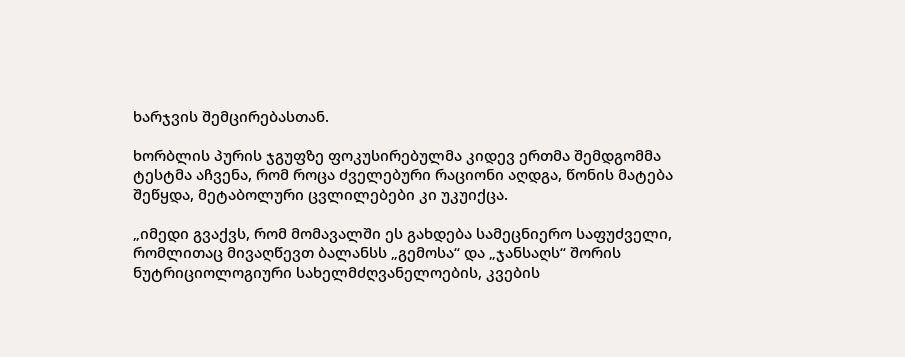ხარჯვის შემცირებასთან.

ხორბლის პურის ჯგუფზე ფოკუსირებულმა კიდევ ერთმა შემდგომმა ტესტმა აჩვენა, რომ როცა ძველებური რაციონი აღდგა, წონის მატება შეწყდა, მეტაბოლური ცვლილებები კი უკუიქცა.

„იმედი გვაქვს, რომ მომავალში ეს გახდება სამეცნიერო საფუძველი, რომლითაც მივაღწევთ ბალანსს „გემოსა“ და „ჯანსაღს“ შორის ნუტრიციოლოგიური სახელმძღვანელოების, კვების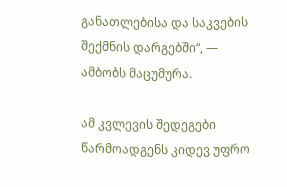განათლებისა და საკვების შექმნის დარგებში“, — ამბობს მაცუმურა.

ამ კვლევის შედეგები წარმოადგენს კიდევ უფრო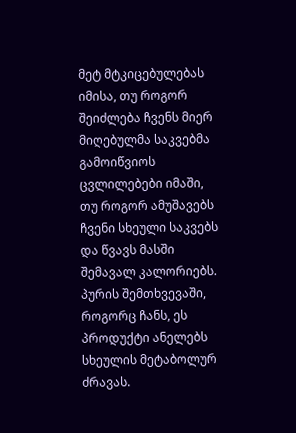მეტ მტკიცებულებას იმისა, თუ როგორ შეიძლება ჩვენს მიერ მიღებულმა საკვებმა გამოიწვიოს ცვლილებები იმაში, თუ როგორ ამუშავებს ჩვენი სხეული საკვებს და წვავს მასში შემავალ კალორიებს. პურის შემთხვევაში, როგორც ჩანს, ეს პროდუქტი ანელებს სხეულის მეტაბოლურ ძრავას.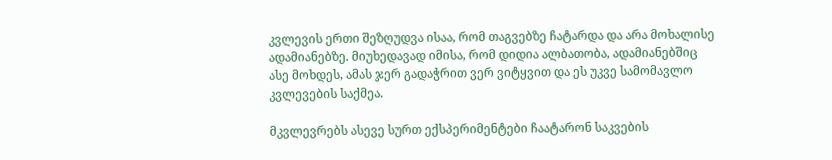კვლევის ერთი შეზღუდვა ისაა, რომ თაგვებზე ჩატარდა და არა მოხალისე ადამიანებზე. მიუხედავად იმისა, რომ დიდია ალბათობა, ადამიანებშიც ასე მოხდეს, ამას ჯერ გადაჭრით ვერ ვიტყვით და ეს უკვე სამომავლო კვლევების საქმეა.

მკვლევრებს ასევე სურთ ექსპერიმენტები ჩაატარონ საკვების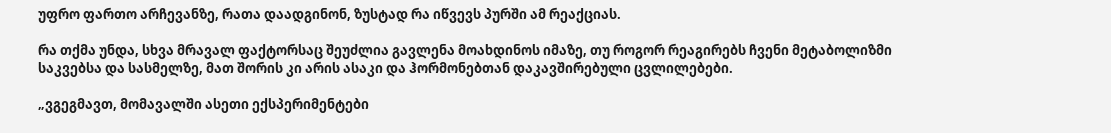უფრო ფართო არჩევანზე, რათა დაადგინონ, ზუსტად რა იწვევს პურში ამ რეაქციას.

რა თქმა უნდა, სხვა მრავალ ფაქტორსაც შეუძლია გავლენა მოახდინოს იმაზე, თუ როგორ რეაგირებს ჩვენი მეტაბოლიზმი საკვებსა და სასმელზე, მათ შორის კი არის ასაკი და ჰორმონებთან დაკავშირებული ცვლილებები.

„ვგეგმავთ, მომავალში ასეთი ექსპერიმენტები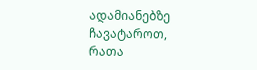ადამიანებზე ჩავატაროთ, რათა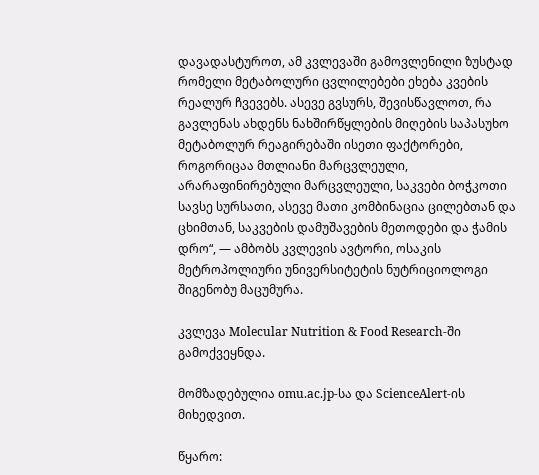დავადასტუროთ, ამ კვლევაში გამოვლენილი ზუსტად რომელი მეტაბოლური ცვლილებები ეხება კვების რეალურ ჩვევებს. ასევე გვსურს, შევისწავლოთ, რა გავლენას ახდენს ნახშირწყლების მიღების საპასუხო მეტაბოლურ რეაგირებაში ისეთი ფაქტორები, როგორიცაა მთლიანი მარცვლეული, არარაფინირებული მარცვლეული, საკვები ბოჭკოთი სავსე სურსათი, ასევე მათი კომბინაცია ცილებთან და ცხიმთან, საკვების დამუშავების მეთოდები და ჭამის დრო“, — ამბობს კვლევის ავტორი, ოსაკის მეტროპოლიური უნივერსიტეტის ნუტრიციოლოგი შიგენობუ მაცუმურა.

კვლევა Molecular Nutrition & Food Research-ში გამოქვეყნდა.

მომზადებულია omu.ac.jp-სა და ScienceAlert-ის მიხედვით.

წყარო: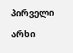პირველი არხი